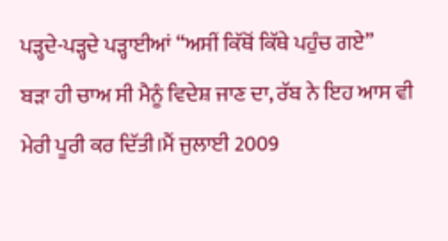ਪੜ੍ਹਦੇ-ਪੜ੍ਹਦੇ ਪੜ੍ਹਾਈਆਂ “ਅਸੀਂ ਕਿੱਥੋਂ ਕਿੱਥੇ ਪਹੁੰਚ ਗਏ”
ਬੜਾ ਹੀ ਚਾਅ ਸੀ ਮੈਨੂੰ ਵਿਦੇਸ਼ ਜਾਣ ਦਾ, ਰੱਬ ਨੇ ਇਹ ਆਸ ਵੀ ਮੇਰੀ ਪੂਰੀ ਕਰ ਦਿੱਤੀ।ਮੈਂ ਜੁਲਾਈ 2009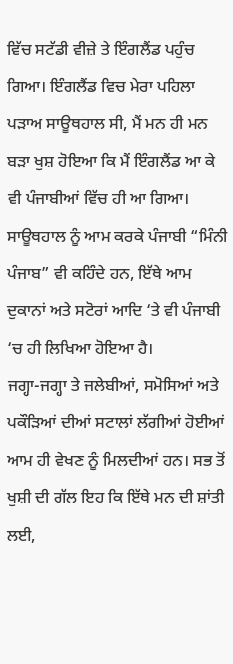ਵਿੱਚ ਸਟੱਡੀ ਵੀਜ਼ੇ ਤੇ ਇੰਗਲੈਂਡ ਪਹੁੰਚ ਗਿਆ। ਇੰਗਲੈਂਡ ਵਿਚ ਮੇਰਾ ਪਹਿਲਾ ਪੜਾਅ ਸਾਊਥਹਾਲ ਸੀ, ਮੈਂ ਮਨ ਹੀ ਮਨ ਬੜਾ ਖੁਸ਼ ਹੋਇਆ ਕਿ ਮੈਂ ਇੰਗਲੈਂਡ ਆ ਕੇ ਵੀ ਪੰਜਾਬੀਆਂ ਵਿੱਚ ਹੀ ਆ ਗਿਆ। ਸਾਊਥਹਾਲ ਨੂੰ ਆਮ ਕਰਕੇ ਪੰਜਾਬੀ “ਮਿੰਨੀ ਪੰਜਾਬ” ਵੀ ਕਹਿੰਦੇ ਹਨ, ਇੱਥੇ ਆਮ ਦੁਕਾਨਾਂ ਅਤੇ ਸਟੋਰਾਂ ਆਦਿ ‘ਤੇ ਵੀ ਪੰਜਾਬੀ ‘ਚ ਹੀ ਲਿਖਿਆ ਹੋਇਆ ਹੈ।
ਜਗ੍ਹਾ-ਜਗ੍ਹਾ ਤੇ ਜਲੇਬੀਆਂ, ਸਮੋਸਿਆਂ ਅਤੇ ਪਕੌੜਿਆਂ ਦੀਆਂ ਸਟਾਲਾਂ ਲੱਗੀਆਂ ਹੋਈਆਂ ਆਮ ਹੀ ਵੇਖਣ ਨੂੰ ਮਿਲਦੀਆਂ ਹਨ। ਸਭ ਤੋਂ ਖੁਸ਼ੀ ਦੀ ਗੱਲ ਇਹ ਕਿ ਇੱਥੇ ਮਨ ਦੀ ਸ਼ਾਂਤੀ ਲਈ,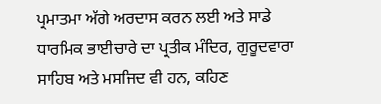ਪ੍ਰਮਾਤਮਾ ਅੱਗੇ ਅਰਦਾਸ ਕਰਨ ਲਈ ਅਤੇ ਸਾਡੇ ਧਾਰਮਿਕ ਭਾਈਚਾਰੇ ਦਾ ਪ੍ਰਤੀਕ ਮੰਦਿਰ, ਗੁਰੂਦਵਾਰਾ ਸਾਹਿਬ ਅਤੇ ਮਸਜਿਦ ਵੀ ਹਨ, ਕਹਿਣ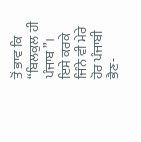ਤੋਂ ਭਾਵ ਕਿ “ਬਿਲਕੁਲ ਹੀ ਪੰਜਾਬ”।
ਇਸੇ ਕਰਕੇ ਜਿੰਨੇ ਵੀ ਮੇਰੇ ਹੋਰ ਪੰਜਾਬੀ ਭੈਣ-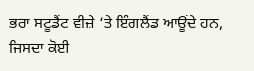ਭਰਾ ਸਟੂਡੈਂਟ ਵੀਜ਼ੇ ‘ਤੇ ਇੰਗਲੈਂਡ ਆਊਂਦੇ ਹਨ, ਜਿਸਦਾ ਕੋਈ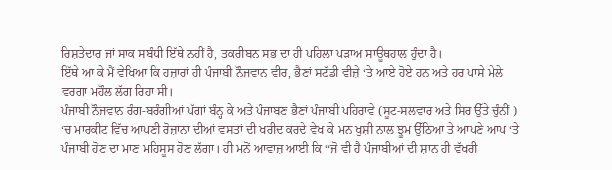ਰਿਸ਼ਤੇਦਾਰ ਜਾਂ ਸਾਕ ਸਬੰਧੀ ਇੱਥੇ ਨਹੀਂ ਹੈ, ਤਕਰੀਬਨ ਸਭ ਦਾ ਹੀ ਪਹਿਲਾ ਪੜਾਅ ਸਾਊਥਹਾਲ ਹੁੰਦਾ ਹੈ।
ਇੱਥੇ ਆ ਕੇ ਮੈਂ ਵੇਖਿਆ ਕਿ ਹਜ਼ਾਰਾਂ ਹੀ ਪੰਜਾਬੀ ਨੌਜਵਾਨ ਵੀਰ, ਭੈਣਾਂ ਸਟੱਡੀ ਵੀਜ਼ੇ ‘ਤੇ ਆਏ ਹੋਏ ਹਨ ਅਤੇ ਹਰ ਪਾਸੇ ਮੇਲੇ ਵਰਗਾ ਮਹੌਲ ਲੱਗ ਰਿਹਾ ਸੀ।
ਪੰਜਾਬੀ ਨੌਜਵਾਨ ਰੰਗ-ਬਰੰਗੀਆਂ ਪੱਗਾਂ ਬੰਨ੍ਹ ਕੇ ਅਤੇ ਪੰਜਾਬਣ ਭੈਣਾਂ ਪੰਜਾਬੀ ਪਹਿਰਾਵੇ (ਸੂਟ-ਸਲਵਾਰ ਅਤੇ ਸਿਰ ਉੱਤੇ ਚੁੰਨੀਂ ) ‘ਚ ਮਾਰਕੀਟ ਵਿੱਚ ਆਪਣੀ ਰੋਜ਼ਾਨਾ ਦੀਆਂ ਵਸਤਾਂ ਦੀ ਖਰੀਦ ਕਰਦੇ ਵੇਖ ਕੇ ਮਨ ਖੁਸ਼ੀ ਨਾਲ ਝੂਮ ਉੱਠਿਆ ਤੇ ਆਪਣੇ ਆਪ ‘ਤੇ ਪੰਜਾਬੀ ਹੋਣ ਦਾ ਮਾਣ ਮਹਿਸੂਸ ਹੋਣ ਲੱਗਾ। ਹੀ ਮਨੋਂ ਆਵਾਜ਼ ਆਈ ਕਿ “ਜੋ ਵੀ ਹੈ ਪੰਜਾਬੀਆਂ ਦੀ ਸ਼ਾਨ ਹੀ ਵੱਖਰੀ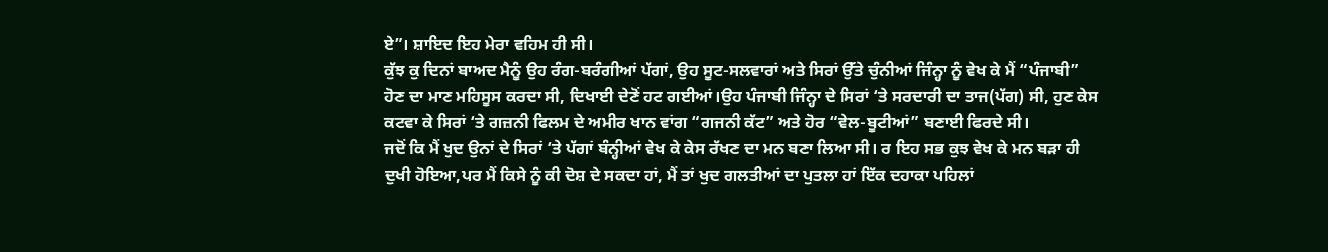ਏ”। ਸ਼ਾਇਦ ਇਹ ਮੇਰਾ ਵਹਿਮ ਹੀ ਸੀ।
ਕੁੱਝ ਕੁ ਦਿਨਾਂ ਬਾਅਦ ਮੈਨੂੰ ਉਹ ਰੰਗ-ਬਰੰਗੀਆਂ ਪੱਗਾਂ, ਉਹ ਸੂਟ-ਸਲਵਾਰਾਂ ਅਤੇ ਸਿਰਾਂ ਉੱਤੇ ਚੁੰਨੀਆਂ ਜਿੰਨ੍ਹਾ ਨੂੰ ਵੇਖ ਕੇ ਮੈਂ “ਪੰਜਾਬੀ” ਹੋਣ ਦਾ ਮਾਣ ਮਹਿਸੂਸ ਕਰਦਾ ਸੀ, ਦਿਖਾਈ ਦੇਣੋਂ ਹਟ ਗਈਆਂ।ਉਹ ਪੰਜਾਬੀ ਜਿੰਨ੍ਹਾ ਦੇ ਸਿਰਾਂ ‘ਤੇ ਸਰਦਾਰੀ ਦਾ ਤਾਜ(ਪੱਗ) ਸੀ, ਹੁਣ ਕੇਸ ਕਟਵਾ ਕੇ ਸਿਰਾਂ ‘ਤੇ ਗਜ਼ਨੀ ਫਿਲਮ ਦੇ ਅਮੀਰ ਖਾਨ ਵਾਂਗ “ਗਜਨੀ ਕੱਟ” ਅਤੇ ਹੋਰ “ਵੇਲ-ਬੂਟੀਆਂ” ਬਣਾਈ ਫਿਰਦੇ ਸੀ।
ਜਦੋਂ ਕਿ ਮੈਂ ਖੁਦ ਉਨਾਂ ਦੇ ਸਿਰਾਂ ‘ਤੇ ਪੱਗਾਂ ਬੰਨ੍ਹੀਆਂ ਵੇਖ ਕੇ ਕੇਸ ਰੱਖਣ ਦਾ ਮਨ ਬਣਾ ਲਿਆ ਸੀ। ਰ ਇਹ ਸਭ ਕੁਝ ਵੇਖ ਕੇ ਮਨ ਬੜਾ ਹੀ ਦੁਖੀ ਹੋਇਆ,ਪਰ ਮੈਂ ਕਿਸੇ ਨੂੰ ਕੀ ਦੋਸ਼ ਦੇ ਸਕਦਾ ਹਾਂ, ਮੈਂ ਤਾਂ ਖੁਦ ਗਲਤੀਆਂ ਦਾ ਪੁਤਲਾ ਹਾਂ ਇੱਕ ਦਹਾਕਾ ਪਹਿਲਾਂ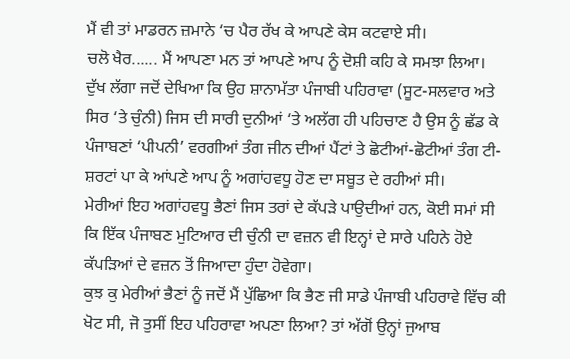ਮੈਂ ਵੀ ਤਾਂ ਮਾਡਰਨ ਜ਼ਮਾਨੇ ‘ਚ ਪੈਰ ਰੱਖ ਕੇ ਆਪਣੇ ਕੇਸ ਕਟਵਾਏ ਸੀ।
ਚਲੋ ਖੈਰ...... ਮੈਂ ਆਪਣਾ ਮਨ ਤਾਂ ਆਪਣੇ ਆਪ ਨੂੰ ਦੋਸ਼ੀ ਕਹਿ ਕੇ ਸਮਝਾ ਲਿਆ। ਦੁੱਖ ਲੱਗਾ ਜਦੋਂ ਦੇਖਿਆ ਕਿ ਉਹ ਸ਼ਾਨਾਮੱਤਾ ਪੰਜਾਬੀ ਪਹਿਰਾਵਾ (ਸੂਟ-ਸਲਵਾਰ ਅਤੇ ਸਿਰ ‘ਤੇ ਚੁੰਨੀ) ਜਿਸ ਦੀ ਸਾਰੀ ਦੁਨੀਆਂ ‘ਤੇ ਅਲੱਗ ਹੀ ਪਹਿਚਾਣ ਹੈ ਉਸ ਨੂੰ ਛੱਡ ਕੇ ਪੰਜਾਬਣਾਂ ‘ਪੀਪਨੀ’ ਵਰਗੀਆਂ ਤੰਗ ਜੀਨ ਦੀਆਂ ਪੈਂਟਾਂ ਤੇ ਛੋਟੀਆਂ-ਛੋਟੀਆਂ ਤੰਗ ਟੀ-ਸ਼ਰਟਾਂ ਪਾ ਕੇ ਆਂਪਣੇ ਆਪ ਨੂੰ ਅਗਾਂਹਵਧੂ ਹੋਣ ਦਾ ਸਬੂਤ ਦੇ ਰਹੀਆਂ ਸੀ।
ਮੇਰੀਆਂ ਇਹ ਅਗਾਂਹਵਧੂ ਭੈਣਾਂ ਜਿਸ ਤਰਾਂ ਦੇ ਕੱਪੜੇ ਪਾਉਦੀਆਂ ਹਨ, ਕੋਈ ਸਮਾਂ ਸੀ ਕਿ ਇੱਕ ਪੰਜਾਬਣ ਮੁਟਿਆਰ ਦੀ ਚੁੰਨੀ ਦਾ ਵਜ਼ਨ ਵੀ ਇਨ੍ਹਾਂ ਦੇ ਸਾਰੇ ਪਹਿਨੇ ਹੋਏ ਕੱਪੜਿਆਂ ਦੇ ਵਜ਼ਨ ਤੋਂ ਜਿਆਦਾ ਹੁੰਦਾ ਹੋਵੇਗਾ।
ਕੁਝ ਕੁ ਮੇਰੀਆਂ ਭੈਣਾਂ ਨੂੰ ਜਦੋਂ ਮੈਂ ਪੁੱਛਿਆ ਕਿ ਭੈਣ ਜੀ ਸਾਡੇ ਪੰਜਾਬੀ ਪਹਿਰਾਵੇ ਵਿੱਚ ਕੀ ਖੋਟ ਸੀ, ਜੋ ਤੁਸੀਂ ਇਹ ਪਹਿਰਾਵਾ ਅਪਣਾ ਲਿਆ? ਤਾਂ ਅੱਗੋਂ ਉਨ੍ਹਾਂ ਜੁਆਬ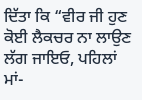ਦਿੱਤਾ ਕਿ “ਵੀਰ ਜੀ ਹੁਣ ਕੋਈ ਲੈਕਚਰ ਨਾ ਲਾਉਣ ਲੱਗ ਜਾਇਓ, ਪਹਿਲਾਂ ਮਾਂ-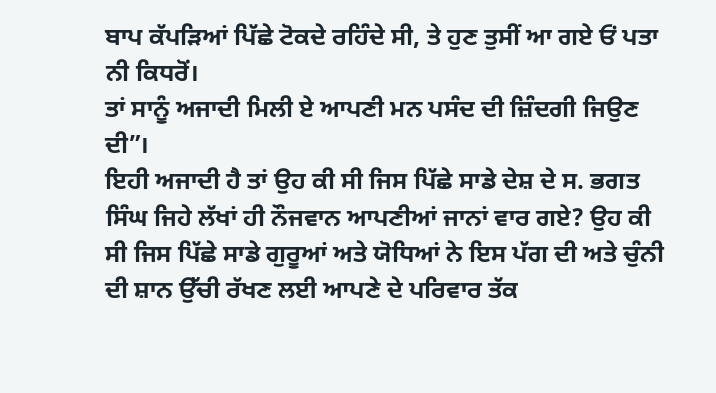ਬਾਪ ਕੱਪੜਿਆਂ ਪਿੱਛੇ ਟੋਕਦੇ ਰਹਿੰਦੇ ਸੀ, ਤੇ ਹੁਣ ਤੁਸੀਂ ਆ ਗਏ ਓਂ ਪਤਾ ਨੀ ਕਿਧਰੋਂ।
ਤਾਂ ਸਾਨੂੰ ਅਜਾਦੀ ਮਿਲੀ ਏ ਆਪਣੀ ਮਨ ਪਸੰਦ ਦੀ ਜ਼ਿੰਦਗੀ ਜਿਉਣ ਦੀ”।
ਇਹੀ ਅਜਾਦੀ ਹੈ ਤਾਂ ਉਹ ਕੀ ਸੀ ਜਿਸ ਪਿੱਛੇ ਸਾਡੇ ਦੇਸ਼ ਦੇ ਸ. ਭਗਤ ਸਿੰਘ ਜਿਹੇ ਲੱਖਾਂ ਹੀ ਨੌਜਵਾਨ ਆਪਣੀਆਂ ਜਾਨਾਂ ਵਾਰ ਗਏ? ਉਹ ਕੀ ਸੀ ਜਿਸ ਪਿੱਛੇ ਸਾਡੇ ਗੁਰੂਆਂ ਅਤੇ ਯੋਧਿਆਂ ਨੇ ਇਸ ਪੱਗ ਦੀ ਅਤੇ ਚੁੰਨੀ ਦੀ ਸ਼ਾਨ ਉੱਚੀ ਰੱਖਣ ਲਈ ਆਪਣੇ ਦੇ ਪਰਿਵਾਰ ਤੱਕ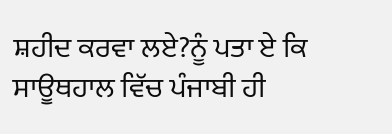ਸ਼ਹੀਦ ਕਰਵਾ ਲਏ?ਨੂੰ ਪਤਾ ਏ ਕਿ ਸਾਊਥਹਾਲ ਵਿੱਚ ਪੰਜਾਬੀ ਹੀ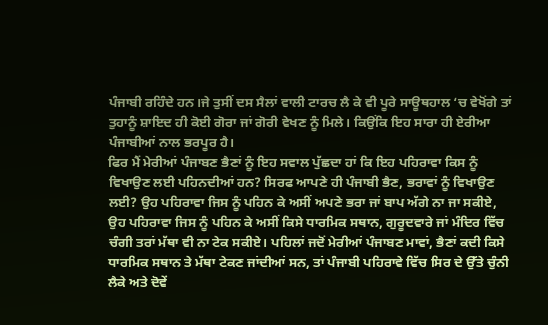ਪੰਜਾਬੀ ਰਹਿੰਦੇ ਹਨ।ਜੇ ਤੁਸੀਂ ਦਸ ਸੈਲਾਂ ਵਾਲੀ ਟਾਰਚ ਲੈ ਕੇ ਵੀ ਪੂਰੇ ਸਾਊਥਹਾਲ ‘ਚ ਵੇਖੋਂਗੇ ਤਾਂ ਤੁਹਾਨੂੰ ਸ਼ਾਇਦ ਹੀ ਕੋਈ ਗੋਰਾ ਜਾਂ ਗੋਰੀ ਵੇਖਣ ਨੂੰ ਮਿਲੇ। ਕਿਉਂਕਿ ਇਹ ਸਾਰਾ ਹੀ ਏਰੀਆ ਪੰਜਾਬੀਆਂ ਨਾਲ ਭਰਪੂਰ ਹੈ।
ਫਿਰ ਮੈਂ ਮੇਰੀਆਂ ਪੰਜਾਬਣ ਭੈਣਾਂ ਨੂੰ ਇਹ ਸਵਾਲ ਪੁੱਛਦਾ ਹਾਂ ਕਿ ਇਹ ਪਹਿਰਾਵਾ ਕਿਸ ਨੂੰ ਵਿਖਾਉਣ ਲਈ ਪਹਿਨਦੀਆਂ ਹਨ? ਸਿਰਫ ਆਪਣੇ ਹੀ ਪੰਜਾਬੀ ਭੈਣ, ਭਰਾਵਾਂ ਨੂੰ ਵਿਖਾਉਣ ਲਈ? ਉਹ ਪਹਿਰਾਵਾ ਜਿਸ ਨੂੰ ਪਹਿਨ ਕੇ ਅਸੀਂ ਅਪਣੇ ਭਰਾ ਜਾਂ ਬਾਪ ਅੱਗੇ ਨਾ ਜਾ ਸਕੀਏ, ਉਹ ਪਹਿਰਾਵਾ ਜਿਸ ਨੂੰ ਪਹਿਨ ਕੇ ਅਸੀਂ ਕਿਸੇ ਧਾਰਮਿਕ ਸਥਾਨ, ਗੁਰੂਦਵਾਰੇ ਜਾਂ ਮੰਦਿਰ ਵਿੱਚ ਚੰਗੀ ਤਰਾਂ ਮੱਥਾ ਵੀ ਨਾ ਟੇਕ ਸਕੀਏ। ਪਹਿਲਾਂ ਜਦੋਂ ਮੇਰੀਆਂ ਪੰਜਾਬਣ ਮਾਵਾਂ, ਭੈਣਾਂ ਕਦੀ ਕਿਸੇ ਧਾਰਮਿਕ ਸਥਾਨ ਤੇ ਮੱਥਾ ਟੇਕਣ ਜਾਂਦੀਆਂ ਸਨ, ਤਾਂ ਪੰਜਾਬੀ ਪਹਿਰਾਵੇ ਵਿੱਚ ਸਿਰ ਦੇ ਉੱਤੇ ਚੁੰਨੀ ਲੈਕੇ ਅਤੇ ਦੋਵੇਂ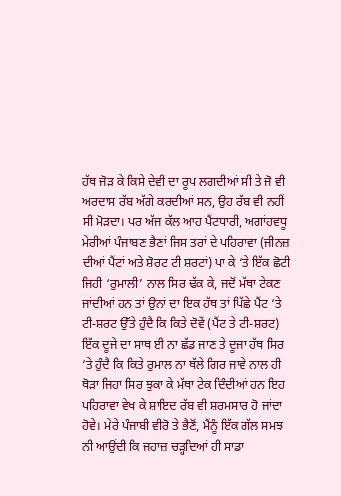ਹੱਥ ਜੋੜ ਕੇ ਕਿਸੇ ਦੇਵੀ ਦਾ ਰੂਪ ਲਗਦੀਆਂ ਸੀ ਤੇ ਜੋ ਵੀ ਅਰਦਾਸ ਰੱਬ ਅੱਗੇ ਕਰਦੀਆਂ ਸਨ, ਉਹ ਰੱਬ ਵੀ ਨਹੀਂ ਸੀ ਮੋੜਦਾ। ਪਰ ਅੱਜ ਕੱਲ ਆਹ ਪੈਂਟਧਾਰੀ, ਅਗਾਂਹਵਧੂ ਮੇਰੀਆਂ ਪੰਜਾਬਣ ਭੈਣਾਂ ਜਿਸ ਤਰਾਂ ਦੇ ਪਹਿਰਾਵਾ (ਜੀਨਜ਼ ਦੀਆਂ ਪੈਂਟਾਂ ਅਤੇ ਸ਼ੋਰਟ ਟੀ ਸ਼ਰਟਾਂ) ਪਾ ਕੇ ‘ਤੇ ਇੱਕ ਛੋਟੀ ਜਿਹੀ ‘ਰੁਮਾਲੀ’ ਨਾਲ ਸਿਰ ਢੱਕ ਕੇ, ਜਦੋਂ ਮੱਥਾ ਟੇਕਣ ਜਾਂਦੀਆਂ ਹਨ ਤਾਂ ਉਨਾਂ ਦਾ ਇਕ ਹੱਥ ਤਾਂ ਪਿੱਛੇ ਪੈਂਟ ‘ਤੇ ਟੀ-ਸ਼ਰਟ ਉੱਤੇ ਹੁੰਦੈ ਕਿ ਕਿਤੇ ਦੋਵੇਂ (ਪੈਂਟ ਤੇ ਟੀ-ਸ਼ਰਟ) ਇੱਕ ਦੂਜੇ ਦਾ ਸਾਥ ਈ ਨਾ ਛੱਡ ਜਾਣ ਤੇ ਦੂਜਾ ਹੱਥ ਸਿਰ ‘ਤੇ ਹੁੰਦੈ ਕਿ ਕਿਤੇ ਰੁਮਾਲ ਨਾ ਥੱਲੇ ਗਿਰ ਜਾਵੇ ਨਾਲ ਹੀ ਥੋੜਾ ਜਿਹਾ ਸਿਰ ਝੁਕਾ ਕੇ ਮੱਥਾ ਟੇਕ ਦਿੰਦੀਆਂ ਹਨ ਇਹ ਪਹਿਰਾਵਾ ਵੇਖ ਕੇ ਸ਼ਾਇਦ ਰੱਬ ਵੀ ਸ਼ਰਮਸਾਰ ਹੋ ਜਾਂਦਾ ਹੋਵੇ। ਮੇਰੇ ਪੰਜਾਬੀ ਵੀਰੋ ਤੇ ਭੈਣੋਂ, ਮੈਂਨੂੰ ਇੱਕ ਗੱਲ ਸਮਝ ਨੀ ਆਉਂਦੀ ਕਿ ਜਹਾਜ਼ ਚੜ੍ਹਦਿਆਂ ਹੀ ਸਾਡਾ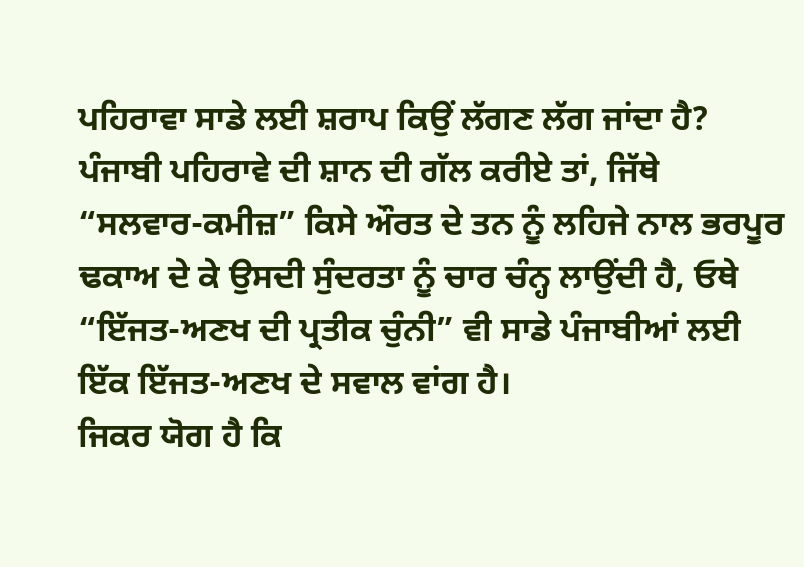ਪਹਿਰਾਵਾ ਸਾਡੇ ਲਈ ਸ਼ਰਾਪ ਕਿਉਂ ਲੱਗਣ ਲੱਗ ਜਾਂਦਾ ਹੈ? ਪੰਜਾਬੀ ਪਹਿਰਾਵੇ ਦੀ ਸ਼ਾਨ ਦੀ ਗੱਲ ਕਰੀਏ ਤਾਂ, ਜਿੱਥੇ “ਸਲਵਾਰ-ਕਮੀਜ਼” ਕਿਸੇ ਔਰਤ ਦੇ ਤਨ ਨੂੰ ਲਹਿਜੇ ਨਾਲ ਭਰਪੂਰ ਢਕਾਅ ਦੇ ਕੇ ਉਸਦੀ ਸੁੰਦਰਤਾ ਨੂੰ ਚਾਰ ਚੰਨ੍ਹ ਲਾਉਂਦੀ ਹੈ, ਓਥੇ “ਇੱਜਤ-ਅਣਖ ਦੀ ਪ੍ਰਤੀਕ ਚੁੰਨੀ” ਵੀ ਸਾਡੇ ਪੰਜਾਬੀਆਂ ਲਈ ਇੱਕ ਇੱਜਤ-ਅਣਖ ਦੇ ਸਵਾਲ ਵਾਂਗ ਹੈ।
ਜਿਕਰ ਯੋਗ ਹੈ ਕਿ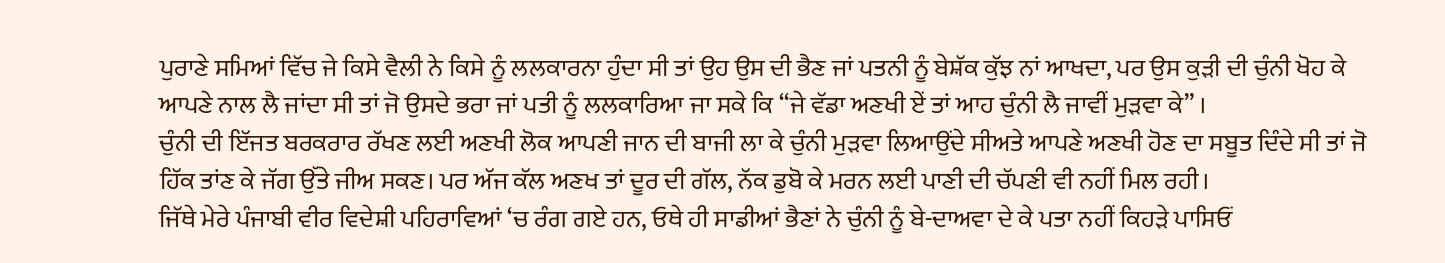ਪੁਰਾਣੇ ਸਮਿਆਂ ਵਿੱਚ ਜੇ ਕਿਸੇ ਵੈਲੀ ਨੇ ਕਿਸੇ ਨੂੰ ਲਲਕਾਰਨਾ ਹੁੰਦਾ ਸੀ ਤਾਂ ਉਹ ਉਸ ਦੀ ਭੈਣ ਜਾਂ ਪਤਨੀ ਨੂੰ ਬੇਸ਼ੱਕ ਕੁੱਝ ਨਾਂ ਆਖਦਾ, ਪਰ ਉਸ ਕੁੜੀ ਦੀ ਚੁੰਨੀ ਖੋਹ ਕੇ ਆਪਣੇ ਨਾਲ ਲੈ ਜਾਂਦਾ ਸੀ ਤਾਂ ਜੋ ਉਸਦੇ ਭਰਾ ਜਾਂ ਪਤੀ ਨੂੰ ਲਲਕਾਰਿਆ ਜਾ ਸਕੇ ਕਿ “ਜੇ ਵੱਡਾ ਅਣਖੀ ਏਂ ਤਾਂ ਆਹ ਚੁੰਨੀ ਲੈ ਜਾਵੀਂ ਮੁੜਵਾ ਕੇ” ।
ਚੁੰਨੀ ਦੀ ਇੱਜਤ ਬਰਕਰਾਰ ਰੱਖਣ ਲਈ ਅਣਖੀ ਲੋਕ ਆਪਣੀ ਜਾਨ ਦੀ ਬਾਜੀ ਲਾ ਕੇ ਚੁੰਨੀ ਮੁੜਵਾ ਲਿਆਉਂਦੇ ਸੀਅਤੇ ਆਪਣੇ ਅਣਖੀ ਹੋਣ ਦਾ ਸਬੂਤ ਦਿੰਦੇ ਸੀ ਤਾਂ ਜੋ ਹਿੱਕ ਤਾਂਣ ਕੇ ਜੱਗ ਉੱਤੇ ਜੀਅ ਸਕਣ। ਪਰ ਅੱਜ ਕੱਲ ਅਣਖ ਤਾਂ ਦੂਰ ਦੀ ਗੱਲ, ਨੱਕ ਡੁਬੋ ਕੇ ਮਰਨ ਲਈ ਪਾਣੀ ਦੀ ਚੱਪਣੀ ਵੀ ਨਹੀਂ ਮਿਲ ਰਹੀ।
ਜਿੱਥੇ ਮੇਰੇ ਪੰਜਾਬੀ ਵੀਰ ਵਿਦੇਸ਼ੀ ਪਹਿਰਾਵਿਆਂ ‘ਚ ਰੰਗ ਗਏ ਹਨ, ਓਥੇ ਹੀ ਸਾਡੀਆਂ ਭੈਣਾਂ ਨੇ ਚੁੰਨੀ ਨੂੰ ਬੇ-ਦਾਅਵਾ ਦੇ ਕੇ ਪਤਾ ਨਹੀਂ ਕਿਹੜੇ ਪਾਸਿਓਂ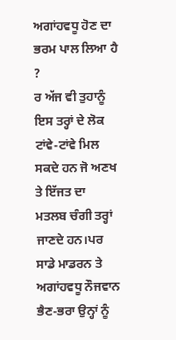ਅਗਾਂਹਵਧੂ ਹੋਣ ਦਾ ਭਰਮ ਪਾਲ ਲਿਆ ਹੈ ?
ਰ ਅੱਜ ਵੀ ਤੁਹਾਨੂੰ ਇਸ ਤਰ੍ਹਾਂ ਦੇ ਲੋਕ ਟਾਂਵੇ-ਟਾਂਵੇ ਮਿਲ ਸਕਦੇ ਹਨ ਜੋ ਅਣਖ ਤੇ ਇੱਜਤ ਦਾ ਮਤਲਬ ਚੰਗੀ ਤਰ੍ਹਾਂ ਜਾਣਦੇ ਹਨ।ਪਰ ਸਾਡੇ ਮਾਡਰਨ ਤੇ ਅਗਾਂਹਵਧੂ ਨੌਜਵਾਨ ਭੈਣ-ਭਰਾ ਉਨ੍ਹਾਂ ਨੂੰ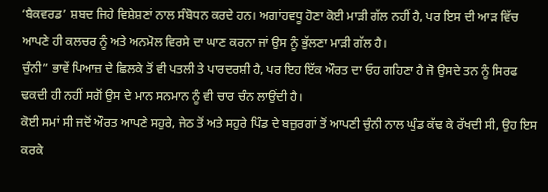‘ਬੈਕਵਰਡ’ ਸ਼ਬਦ ਜਿਹੇ ਵਿਸ਼ੇਸ਼ਣਾਂ ਨਾਲ ਸੰਬੋਧਨ ਕਰਦੇ ਹਨ। ਅਗਾਂਹਵਧੂ ਹੋਣਾ ਕੋਈ ਮਾੜੀ ਗੱਲ ਨਹੀਂ ਹੈ, ਪਰ ਇਸ ਦੀ ਆੜ ਵਿੱਚ ਆਪਣੇ ਹੀ ਕਲਚਰ ਨੂੰ ਅਤੇ ਅਨਮੋਲ ਵਿਰਸੇ ਦਾ ਘਾਣ ਕਰਨਾ ਜਾਂ ਉਸ ਨੂੰ ਭੁੱਲਣਾ ਮਾੜੀ ਗੱਲ ਹੈ।
ਚੁੰਨੀ” ਭਾਵੇਂ ਪਿਆਜ਼ ਦੇ ਛਿਲਕੇ ਤੋਂ ਵੀ ਪਤਲੀ ਤੇ ਪਾਰਦਰਸ਼ੀ ਹੈ, ਪਰ ਇਹ ਇੱਕ ਔਰਤ ਦਾ ਓਹ ਗਹਿਣਾ ਹੈ ਜੋ ਉਸਦੇ ਤਨ ਨੂੰ ਸਿਰਫ ਢਕਦੀ ਹੀ ਨਹੀਂ ਸਗੋਂ ਉਸ ਦੇ ਮਾਨ ਸਨਮਾਨ ਨੂੰ ਵੀ ਚਾਰ ਚੰਨ ਲਾਉਂਦੀ ਹੈ।
ਕੋਈ ਸਮਾਂ ਸੀ ਜਦੋਂ ਔਰਤ ਆਪਣੇ ਸਹੁਰੇ, ਜੇਠ ਤੋਂ ਅਤੇ ਸਹੁਰੇ ਪਿੰਡ ਦੇ ਬਜ਼ੁਰਗਾਂ ਤੋਂ ਆਪਣੀ ਚੁੰਨੀ ਨਾਲ ਘੁੰਡ ਕੱਢ ਕੇ ਰੱਖਦੀ ਸੀ, ਉਹ ਇਸ ਕਰਕੇ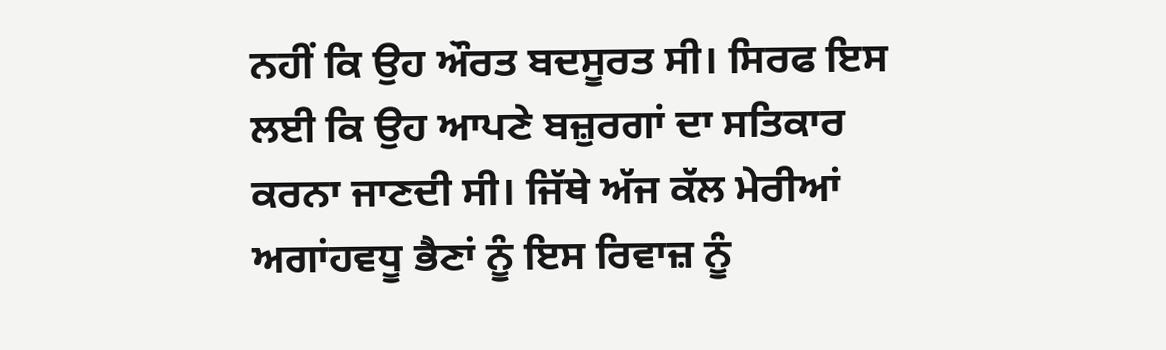ਨਹੀਂ ਕਿ ਉਹ ਔਰਤ ਬਦਸੂਰਤ ਸੀ। ਸਿਰਫ ਇਸ ਲਈ ਕਿ ਉਹ ਆਪਣੇ ਬਜ਼ੁਰਗਾਂ ਦਾ ਸਤਿਕਾਰ ਕਰਨਾ ਜਾਣਦੀ ਸੀ। ਜਿੱਥੇ ਅੱਜ ਕੱਲ ਮੇਰੀਆਂ ਅਗਾਂਹਵਧੂ ਭੈਣਾਂ ਨੂੰ ਇਸ ਰਿਵਾਜ਼ ਨੂੰ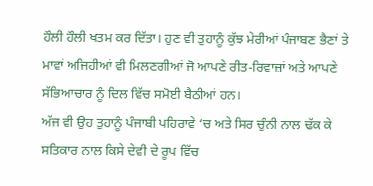ਹੌਲੀ ਹੌਲੀ ਖਤਮ ਕਰ ਦਿੱਤਾ। ਹੁਣ ਵੀ ਤੁਹਾਨੂੰ ਕੁੱਝ ਮੇਰੀਆਂ ਪੰਜਾਬਣ ਭੈਣਾਂ ਤੇ ਮਾਵਾਂ ਅਜਿਹੀਆਂ ਵੀ ਮਿਲਣਗੀਆਂ ਜੋ ਆਪਣੇ ਰੀਤ-ਰਿਵਾਜ਼ਾਂ ਅਤੇ ਆਪਣੇ ਸੱਭਿਆਚਾਰ ਨੂੰ ਦਿਲ ਵਿੱਚ ਸਮੋਈ ਬੈਠੀਆਂ ਹਨ।
ਅੱਜ ਵੀ ਉਹ ਤੁਹਾਨੂੰ ਪੰਜਾਬੀ ਪਹਿਰਾਵੇ ‘ਚ ਅਤੇ ਸਿਰ ਚੁੰਨੀ ਨਾਲ ਢੱਕ ਕੇ ਸਤਿਕਾਰ ਨਾਲ ਕਿਸੇ ਦੇਵੀ ਦੇ ਰੂਪ ਵਿੱਚ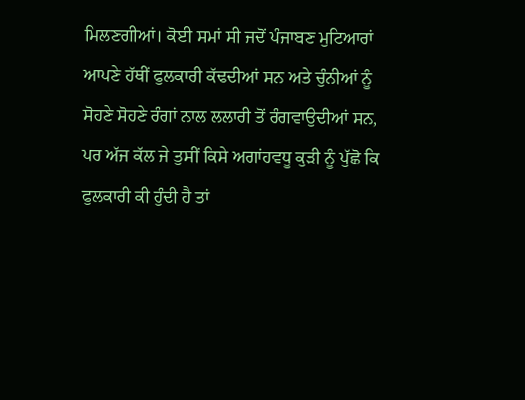ਮਿਲਣਗੀਆਂ। ਕੋਈ ਸਮਾਂ ਸੀ ਜਦੋਂ ਪੰਜਾਬਣ ਮੁਟਿਆਰਾਂ ਆਪਣੇ ਹੱਥੀਂ ਫੁਲਕਾਰੀ ਕੱਢਦੀਆਂ ਸਨ ਅਤੇ ਚੁੰਨੀਆਂ ਨੂੰ ਸੋਹਣੇ ਸੋਹਣੇ ਰੰਗਾਂ ਨਾਲ ਲਲਾਰੀ ਤੋਂ ਰੰਗਵਾਉਦੀਆਂ ਸਨ, ਪਰ ਅੱਜ ਕੱਲ ਜੇ ਤੁਸੀਂ ਕਿਸੇ ਅਗਾਂਹਵਧੂ ਕੁੜੀ ਨੂੰ ਪੁੱਛੋ ਕਿ ਫੁਲਕਾਰੀ ਕੀ ਹੁੰਦੀ ਹੈ ਤਾਂ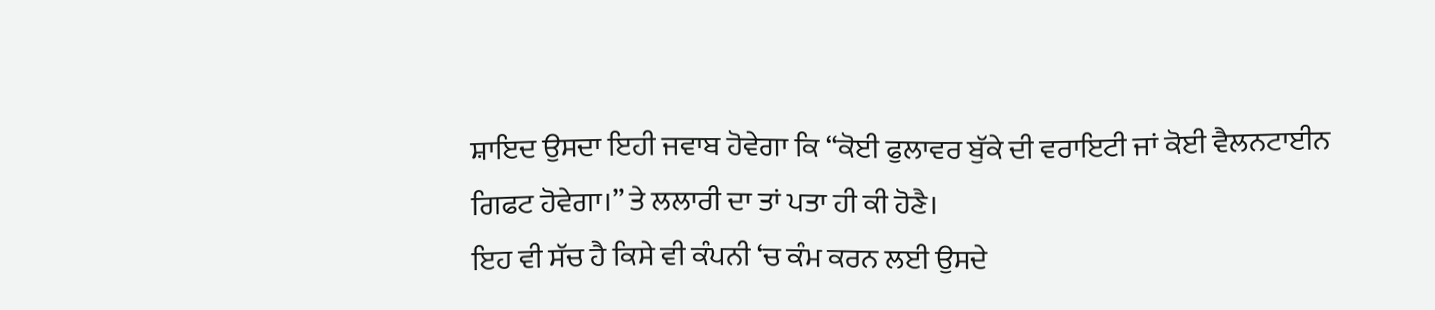ਸ਼ਾਇਦ ਉਸਦਾ ਇਹੀ ਜਵਾਬ ਹੋਵੇਗਾ ਕਿ “ਕੋਈ ਫੁਲਾਵਰ ਬੁੱਕੇ ਦੀ ਵਰਾਇਟੀ ਜਾਂ ਕੋਈ ਵੈਲਨਟਾਈਨ ਗਿਫਟ ਹੋਵੇਗਾ।” ਤੇ ਲਲਾਰੀ ਦਾ ਤਾਂ ਪਤਾ ਹੀ ਕੀ ਹੋਣੈ।
ਇਹ ਵੀ ਸੱਚ ਹੈ ਕਿਸੇ ਵੀ ਕੰਪਨੀ ‘ਚ ਕੰਮ ਕਰਨ ਲਈ ਉਸਦੇ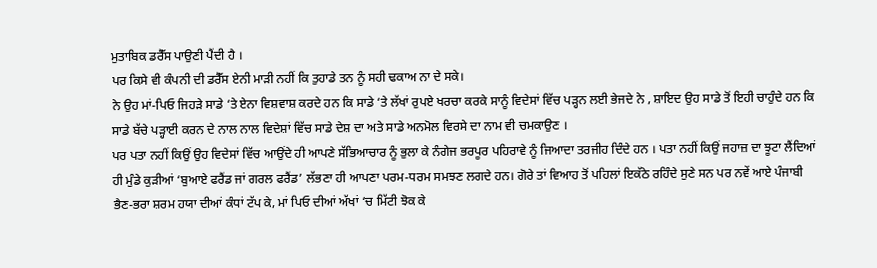ਮੁਤਾਬਿਕ ਡਰੈੱਸ ਪਾਉਣੀ ਪੈਂਦੀ ਹੈ ।
ਪਰ ਕਿਸੇ ਵੀ ਕੰਪਨੀ ਦੀ ਡਰੈੱਸ ਏਨੀ ਮਾੜੀ ਨਹੀਂ ਕਿ ਤੁਹਾਡੇ ਤਨ ਨੂੰ ਸਹੀ ਢਕਾਅ ਨਾ ਦੇ ਸਕੇ।
ਨੇ ਉਹ ਮਾਂ-ਪਿਓ ਜਿਹੜੇ ਸਾਡੇ ‘ਤੇ ਏਨਾ ਵਿਸ਼ਵਾਸ਼ ਕਰਦੇ ਹਨ ਕਿ ਸਾਡੇ ‘ਤੇ ਲੱਖਾਂ ਰੁਪਏ ਖਰਚਾ ਕਰਕੇ ਸਾਨੂੰ ਵਿਦੇਸਾਂ ਵਿੱਚ ਪੜ੍ਹਨ ਲਈ ਭੇਜਦੇ ਨੇ , ਸ਼ਾਇਦ ਉਹ ਸਾਡੇ ਤੋਂ ਇਹੀ ਚਾਹੁੰਦੇ ਹਨ ਕਿ ਸਾਡੇ ਬੱਚੇ ਪੜ੍ਹਾਈ ਕਰਨ ਦੇ ਨਾਲ ਨਾਲ ਵਿਦੇਸ਼ਾਂ ਵਿੱਚ ਸਾਡੇ ਦੇਸ਼ ਦਾ ਅਤੇ ਸਾਡੇ ਅਨਮੋਲ ਵਿਰਸੇ ਦਾ ਨਾਮ ਵੀ ਚਮਕਾਉਣ ।
ਪਰ ਪਤਾ ਨਹੀਂ ਕਿਉਂ ਉਹ ਵਿਦੇਸਾਂ ਵਿੱਚ ਆਉਂਦੇ ਹੀ ਆਪਣੇ ਸੱਭਿਆਚਾਰ ਨੂੰ ਭੁਲਾ ਕੇ ਨੰਗੇਜ ਭਰਪੂਰ ਪਹਿਰਾਵੇ ਨੂੰ ਜਿਆਦਾ ਤਰਜੀਹ ਦਿੰਦੇ ਹਨ । ਪਤਾ ਨਹੀਂ ਕਿਉਂ ਜਹਾਜ਼ ਦਾ ਝੂਟਾ ਲੈਂਦਿਆਂ ਹੀ ਮੁੰਡੇ ਕੁੜੀਆਂ ‘ਬੁਆਏ ਫਰੈਂਡ ਜਾਂ ਗਰਲ ਫਰੈਂਡ’ ਲੱਭਣਾ ਹੀ ਆਪਣਾ ਪਰਮ-ਧਰਮ ਸਮਝਣ ਲਗਦੇ ਹਨ। ਗੋਰੇ ਤਾਂ ਵਿਆਹ ਤੋਂ ਪਹਿਲਾਂ ਇਕੱਠੇ ਰਹਿੰਦੇ ਸੁਣੇ ਸਨ ਪਰ ਨਵੇਂ ਆਏ ਪੰਜਾਬੀ ਭੈਣ-ਭਰਾ ਸ਼ਰਮ ਹਯਾ ਦੀਆਂ ਕੰਧਾਂ ਟੱਪ ਕੇ, ਮਾਂ ਪਿਓ ਦੀਆਂ ਅੱਖਾਂ ‘ਚ ਮਿੱਟੀ ਝੋਕ ਕੇ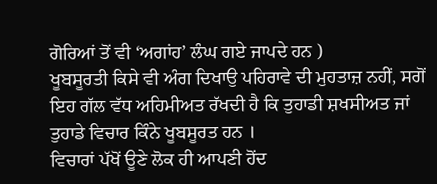ਗੋਰਿਆਂ ਤੋਂ ਵੀ ‘ਅਗਾਂਹ’ ਲੰਘ ਗਏ ਜਾਪਦੇ ਹਨ )
ਖੂਬਸੂਰਤੀ ਕਿਸੇ ਵੀ ਅੰਗ ਦਿਖਾਉ ਪਹਿਰਾਵੇ ਦੀ ਮੁਹਤਾਜ਼ ਨਹੀਂ, ਸਗੋਂ ਇਹ ਗੱਲ ਵੱਧ ਅਹਿਮੀਅਤ ਰੱਖਦੀ ਹੈ ਕਿ ਤੁਹਾਡੀ ਸ਼ਖਸੀਅਤ ਜਾਂ ਤੁਹਾਡੇ ਵਿਚਾਰ ਕਿੰਨੇ ਖੂਬਸੂਰਤ ਹਨ ।
ਵਿਚਾਰਾਂ ਪੱਖੋਂ ਊਣੇ ਲੋਕ ਹੀ ਆਪਣੀ ਹੋਂਦ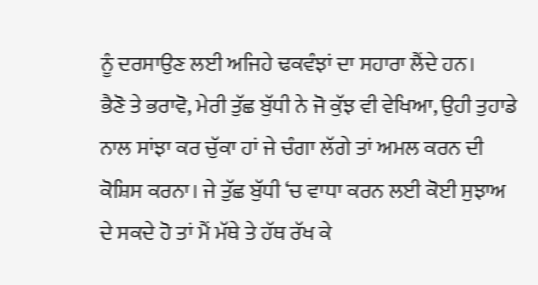ਨੂੰ ਦਰਸਾਉਣ ਲਈ ਅਜਿਹੇ ਢਕਵੰਝਾਂ ਦਾ ਸਹਾਰਾ ਲੈਂਦੇ ਹਨ।
ਭੈਣੋ ਤੇ ਭਰਾਵੋ, ਮੇਰੀ ਤੁੱਛ ਬੁੱਧੀ ਨੇ ਜੋ ਕੁੱਝ ਵੀ ਵੇਖਿਆ, ਉਹੀ ਤੁਹਾਡੇ ਨਾਲ ਸਾਂਝਾ ਕਰ ਚੁੱਕਾ ਹਾਂ ਜੇ ਚੰਗਾ ਲੱਗੇ ਤਾਂ ਅਮਲ ਕਰਨ ਦੀ ਕੋਸ਼ਿਸ ਕਰਨਾ। ਜੇ ਤੁੱਛ ਬੁੱਧੀ ‘ਚ ਵਾਧਾ ਕਰਨ ਲਈ ਕੋਈ ਸੁਝਾਅ ਦੇ ਸਕਦੇ ਹੋ ਤਾਂ ਮੈਂ ਮੱਥੇ ਤੇ ਹੱਥ ਰੱਖ ਕੇ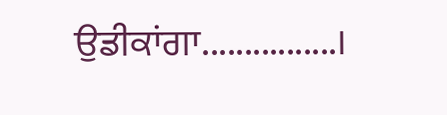ਉਡੀਕਾਂਗਾ................।